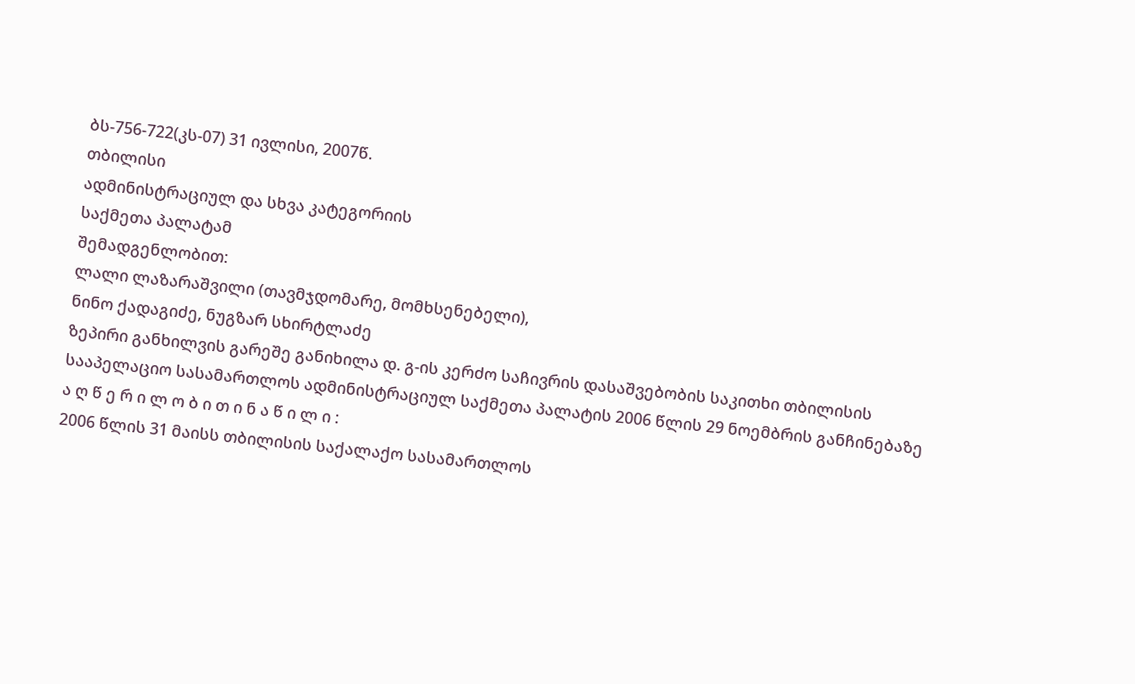ბს-756-722(კს-07) 31 ივლისი, 2007წ.
თბილისი
ადმინისტრაციულ და სხვა კატეგორიის
საქმეთა პალატამ
შემადგენლობით:
ლალი ლაზარაშვილი (თავმჯდომარე, მომხსენებელი),
ნინო ქადაგიძე, ნუგზარ სხირტლაძე
ზეპირი განხილვის გარეშე განიხილა დ. გ-ის კერძო საჩივრის დასაშვებობის საკითხი თბილისის სააპელაციო სასამართლოს ადმინისტრაციულ საქმეთა პალატის 2006 წლის 29 ნოემბრის განჩინებაზე
ა ღ წ ე რ ი ლ ო ბ ი თ ი ნ ა წ ი ლ ი :
2006 წლის 31 მაისს თბილისის საქალაქო სასამართლოს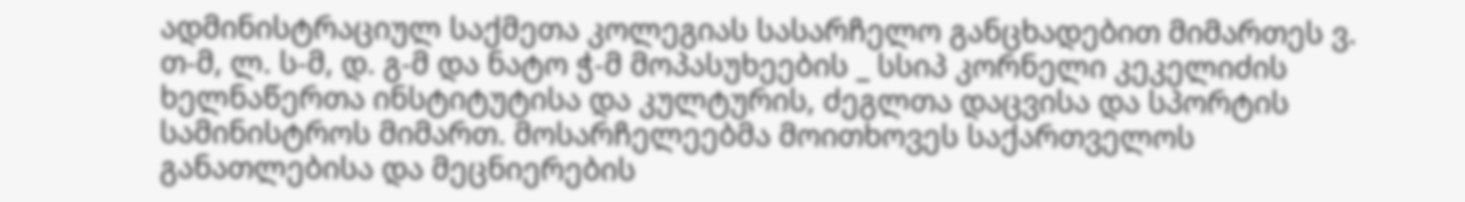ადმინისტრაციულ საქმეთა კოლეგიას სასარჩელო განცხადებით მიმართეს ვ. თ-მ, ლ. ს-მ, დ. გ-მ და ნატო ჭ-მ მოპასუხეების _ სსიპ კორნელი კეკელიძის ხელნაწერთა ინსტიტუტისა და კულტურის, ძეგლთა დაცვისა და სპორტის სამინისტროს მიმართ. მოსარჩელეებმა მოითხოვეს საქართველოს განათლებისა და მეცნიერების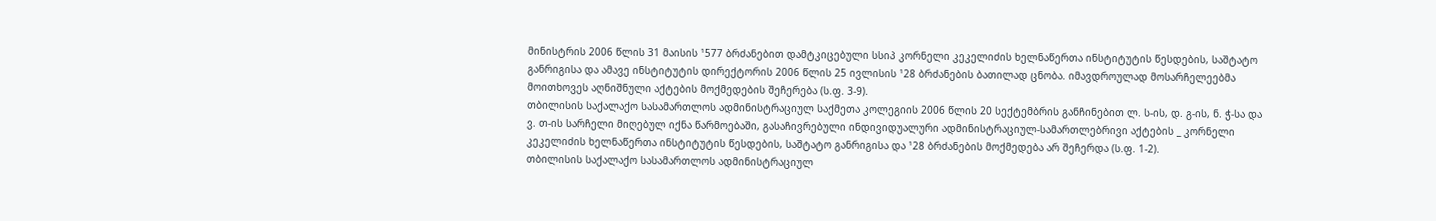მინისტრის 2006 წლის 31 მაისის ¹577 ბრძანებით დამტკიცებული სსიპ კორნელი კეკელიძის ხელნაწერთა ინსტიტუტის წესდების, საშტატო განრიგისა და ამავე ინსტიტუტის დირექტორის 2006 წლის 25 ივლისის ¹28 ბრძანების ბათილად ცნობა. იმავდროულად მოსარჩელეებმა მოითხოვეს აღნიშნული აქტების მოქმედების შეჩერება (ს.ფ. 3-9).
თბილისის საქალაქო სასამართლოს ადმინისტრაციულ საქმეთა კოლეგიის 2006 წლის 20 სექტემბრის განჩინებით ლ. ს-ის, დ. გ-ის, ნ. ჭ-სა და ვ. თ-ის სარჩელი მიღებულ იქნა წარმოებაში, გასაჩივრებული ინდივიდუალური ადმინისტრაციულ-სამართლებრივი აქტების _ კორნელი კეკელიძის ხელნაწერთა ინსტიტუტის წესდების, საშტატო განრიგისა და ¹28 ბრძანების მოქმედება არ შეჩერდა (ს.ფ. 1-2).
თბილისის საქალაქო სასამართლოს ადმინისტრაციულ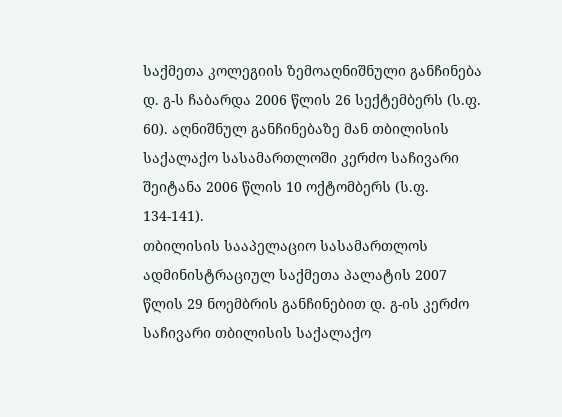საქმეთა კოლეგიის ზემოაღნიშნული განჩინება დ. გ-ს ჩაბარდა 2006 წლის 26 სექტემბერს (ს.ფ. 60). აღნიშნულ განჩინებაზე მან თბილისის საქალაქო სასამართლოში კერძო საჩივარი შეიტანა 2006 წლის 10 ოქტომბერს (ს.ფ. 134-141).
თბილისის სააპელაციო სასამართლოს ადმინისტრაციულ საქმეთა პალატის 2007 წლის 29 ნოემბრის განჩინებით დ. გ-ის კერძო საჩივარი თბილისის საქალაქო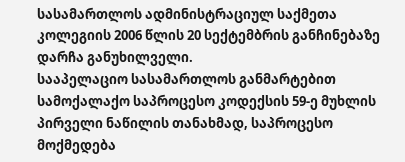სასამართლოს ადმინისტრაციულ საქმეთა კოლეგიის 2006 წლის 20 სექტემბრის განჩინებაზე დარჩა განუხილველი.
სააპელაციო სასამართლოს განმარტებით სამოქალაქო საპროცესო კოდექსის 59-ე მუხლის პირველი ნაწილის თანახმად, საპროცესო მოქმედება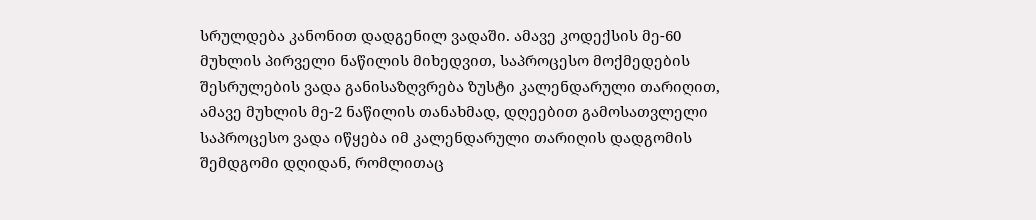სრულდება კანონით დადგენილ ვადაში. ამავე კოდექსის მე-60 მუხლის პირველი ნაწილის მიხედვით, საპროცესო მოქმედების შესრულების ვადა განისაზღვრება ზუსტი კალენდარული თარიღით, ამავე მუხლის მე-2 ნაწილის თანახმად, დღეებით გამოსათვლელი საპროცესო ვადა იწყება იმ კალენდარული თარიღის დადგომის შემდგომი დღიდან, რომლითაც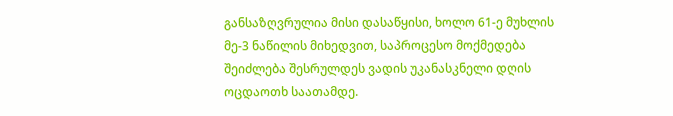განსაზღვრულია მისი დასაწყისი, ხოლო 61-ე მუხლის მე-3 ნაწილის მიხედვით, საპროცესო მოქმედება შეიძლება შესრულდეს ვადის უკანასკნელი დღის ოცდაოთხ საათამდე.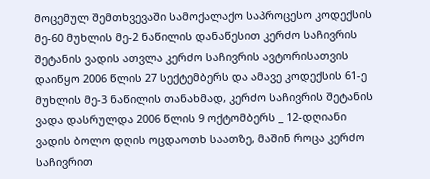მოცემულ შემთხვევაში სამოქალაქო საპროცესო კოდექსის მე-60 მუხლის მე-2 ნაწილის დანაწესით კერძო საჩივრის შეტანის ვადის ათვლა კერძო საჩივრის ავტორისათვის დაიწყო 2006 წლის 27 სექტემბერს და ამავე კოდექსის 61-ე მუხლის მე-3 ნაწილის თანახმად, კერძო საჩივრის შეტანის ვადა დასრულდა 2006 წლის 9 ოქტომბერს _ 12-დღიანი ვადის ბოლო დღის ოცდაოთხ საათზე, მაშინ როცა კერძო საჩივრით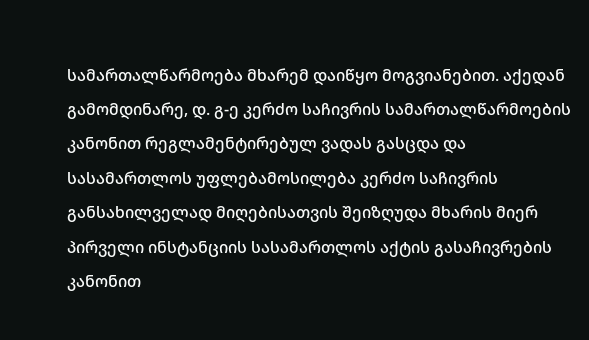სამართალწარმოება მხარემ დაიწყო მოგვიანებით. აქედან გამომდინარე, დ. გ-ე კერძო საჩივრის სამართალწარმოების კანონით რეგლამენტირებულ ვადას გასცდა და სასამართლოს უფლებამოსილება კერძო საჩივრის განსახილველად მიღებისათვის შეიზღუდა მხარის მიერ პირველი ინსტანციის სასამართლოს აქტის გასაჩივრების კანონით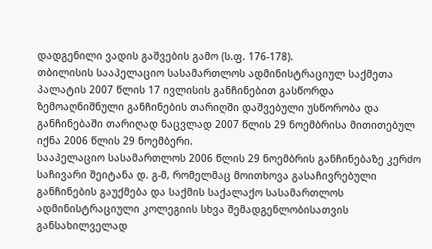დადგენილი ვადის გაშვების გამო (ს.ფ. 176-178).
თბილისის სააპელაციო სასამართლოს ადმინისტრაციულ საქმეთა პალატის 2007 წლის 17 ივლისის განჩინებით გასწორდა ზემოაღნიშნული განჩინების თარიღში დაშვებული უსწორობა და განჩინებაში თარიღად ნაცვლად 2007 წლის 29 ნოემბრისა მითითებულ იქნა 2006 წლის 29 ნოემბერი.
სააპელაციო სასამართლოს 2006 წლის 29 ნოემბრის განჩინებაზე კერძო საჩივარი შეიტანა დ. გ-მ, რომელმაც მოითხოვა გასაჩივრებული განჩინების გაუქმება და საქმის საქალაქო სასამართლოს ადმინისტრაციული კოლეგიის სხვა შემადგენლობისათვის განსახილველად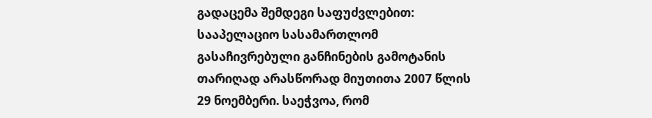გადაცემა შემდეგი საფუძვლებით:
სააპელაციო სასამართლომ გასაჩივრებული განჩინების გამოტანის თარიღად არასწორად მიუთითა 2007 წლის 29 ნოემბერი. საეჭვოა, რომ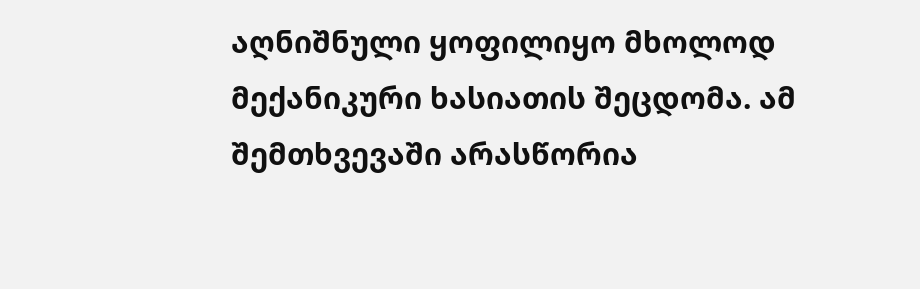აღნიშნული ყოფილიყო მხოლოდ მექანიკური ხასიათის შეცდომა. ამ შემთხვევაში არასწორია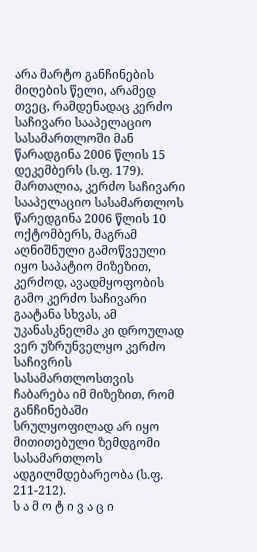არა მარტო განჩინების მიღების წელი, არამედ თვეც, რამდენადაც კერძო საჩივარი სააპელაციო სასამართლოში მან წარადგინა 2006 წლის 15 დეკემბერს (ს.ფ. 179).
მართალია, კერძო საჩივარი სააპელაციო სასამართლოს წარედგინა 2006 წლის 10 ოქტომბერს, მაგრამ აღნიშნული გამოწვეული იყო საპატიო მიზეზით, კერძოდ, ავადმყოფობის გამო კერძო საჩივარი გაატანა სხვას, ამ უკანასკნელმა კი დროულად ვერ უზრუნველყო კერძო საჩივრის სასამართლოსთვის ჩაბარება იმ მიზეზით, რომ განჩინებაში სრულყოფილად არ იყო მითითებული ზემდგომი სასამართლოს ადგილმდებარეობა (ს.ფ. 211-212).
ს ა მ ო ტ ი ვ ა ც ი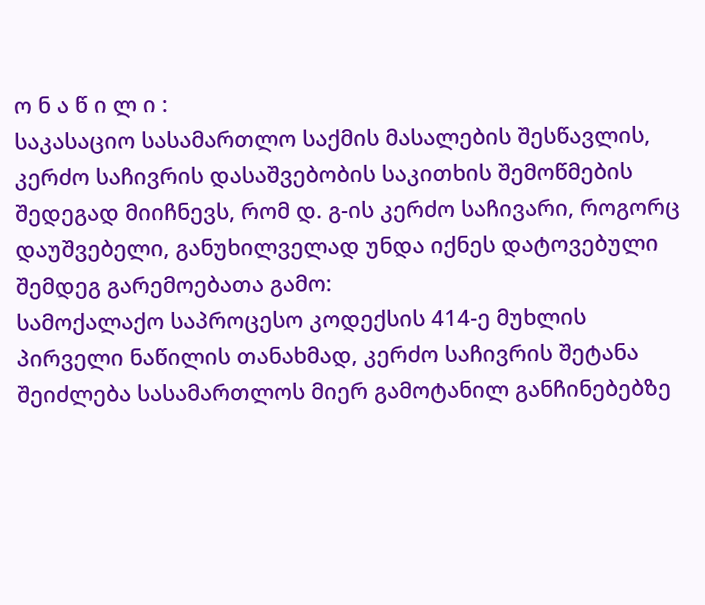ო ნ ა წ ი ლ ი :
საკასაციო სასამართლო საქმის მასალების შესწავლის, კერძო საჩივრის დასაშვებობის საკითხის შემოწმების შედეგად მიიჩნევს, რომ დ. გ-ის კერძო საჩივარი, როგორც დაუშვებელი, განუხილველად უნდა იქნეს დატოვებული შემდეგ გარემოებათა გამო:
სამოქალაქო საპროცესო კოდექსის 414-ე მუხლის პირველი ნაწილის თანახმად, კერძო საჩივრის შეტანა შეიძლება სასამართლოს მიერ გამოტანილ განჩინებებზე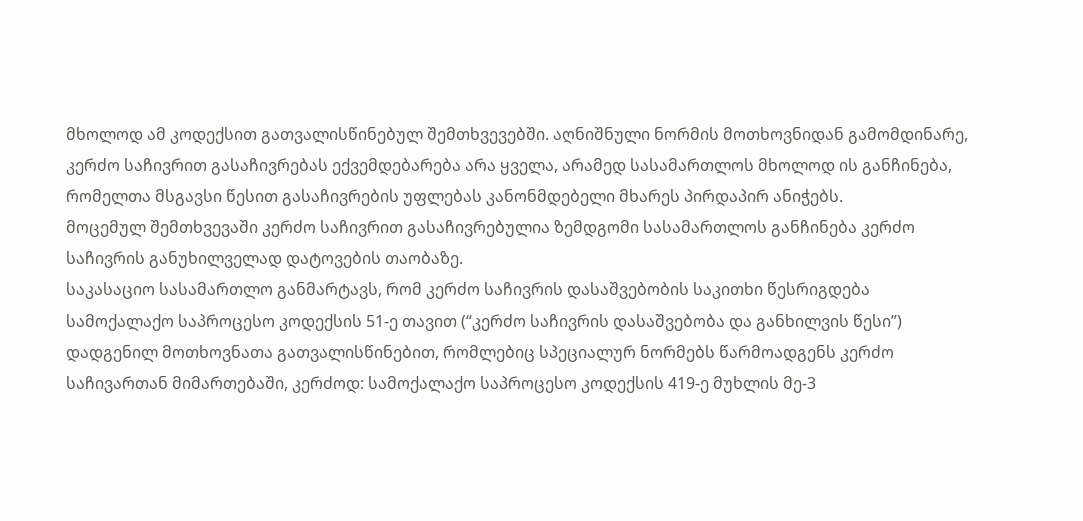მხოლოდ ამ კოდექსით გათვალისწინებულ შემთხვევებში. აღნიშნული ნორმის მოთხოვნიდან გამომდინარე, კერძო საჩივრით გასაჩივრებას ექვემდებარება არა ყველა, არამედ სასამართლოს მხოლოდ ის განჩინება, რომელთა მსგავსი წესით გასაჩივრების უფლებას კანონმდებელი მხარეს პირდაპირ ანიჭებს.
მოცემულ შემთხვევაში კერძო საჩივრით გასაჩივრებულია ზემდგომი სასამართლოს განჩინება კერძო საჩივრის განუხილველად დატოვების თაობაზე.
საკასაციო სასამართლო განმარტავს, რომ კერძო საჩივრის დასაშვებობის საკითხი წესრიგდება სამოქალაქო საპროცესო კოდექსის 51-ე თავით (“კერძო საჩივრის დასაშვებობა და განხილვის წესი”) დადგენილ მოთხოვნათა გათვალისწინებით, რომლებიც სპეციალურ ნორმებს წარმოადგენს კერძო საჩივართან მიმართებაში, კერძოდ: სამოქალაქო საპროცესო კოდექსის 419-ე მუხლის მე-3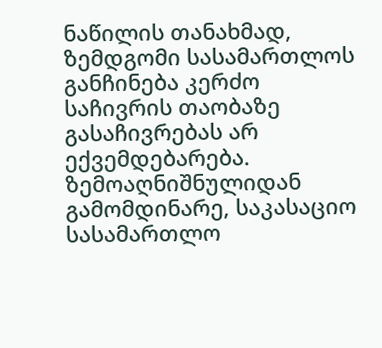ნაწილის თანახმად, ზემდგომი სასამართლოს განჩინება კერძო საჩივრის თაობაზე გასაჩივრებას არ ექვემდებარება.
ზემოაღნიშნულიდან გამომდინარე, საკასაციო სასამართლო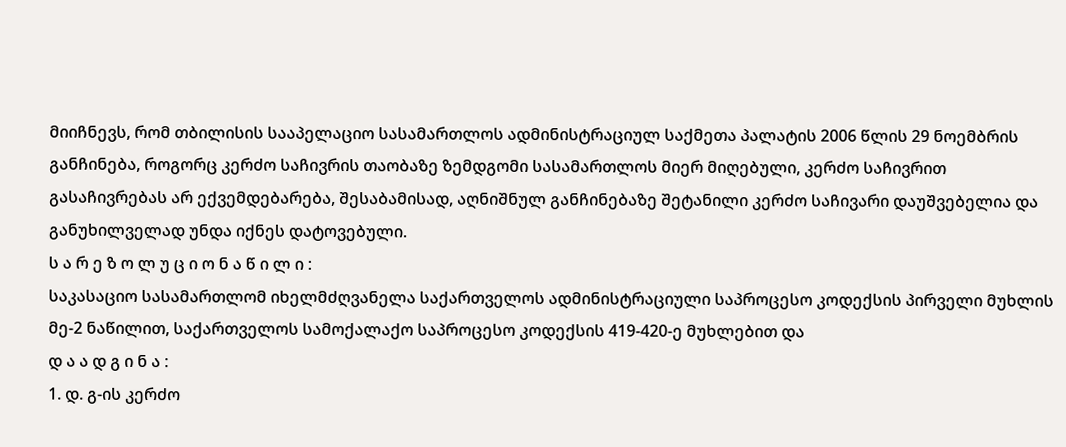მიიჩნევს, რომ თბილისის სააპელაციო სასამართლოს ადმინისტრაციულ საქმეთა პალატის 2006 წლის 29 ნოემბრის განჩინება, როგორც კერძო საჩივრის თაობაზე ზემდგომი სასამართლოს მიერ მიღებული, კერძო საჩივრით გასაჩივრებას არ ექვემდებარება, შესაბამისად, აღნიშნულ განჩინებაზე შეტანილი კერძო საჩივარი დაუშვებელია და განუხილველად უნდა იქნეს დატოვებული.
ს ა რ ე ზ ო ლ უ ც ი ო ნ ა წ ი ლ ი :
საკასაციო სასამართლომ იხელმძღვანელა საქართველოს ადმინისტრაციული საპროცესო კოდექსის პირველი მუხლის მე-2 ნაწილით, საქართველოს სამოქალაქო საპროცესო კოდექსის 419-420-ე მუხლებით და
დ ა ა დ გ ი ნ ა :
1. დ. გ-ის კერძო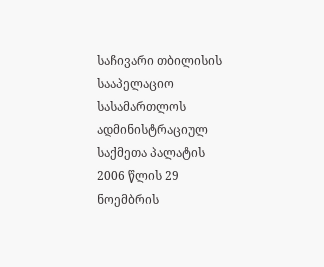საჩივარი თბილისის სააპელაციო სასამართლოს ადმინისტრაციულ საქმეთა პალატის 2006 წლის 29 ნოემბრის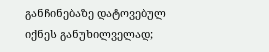განჩინებაზე დატოვებულ იქნეს განუხილველად;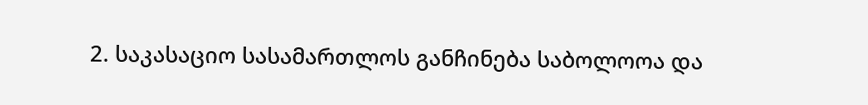2. საკასაციო სასამართლოს განჩინება საბოლოოა და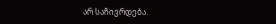არ საჩივრდება.